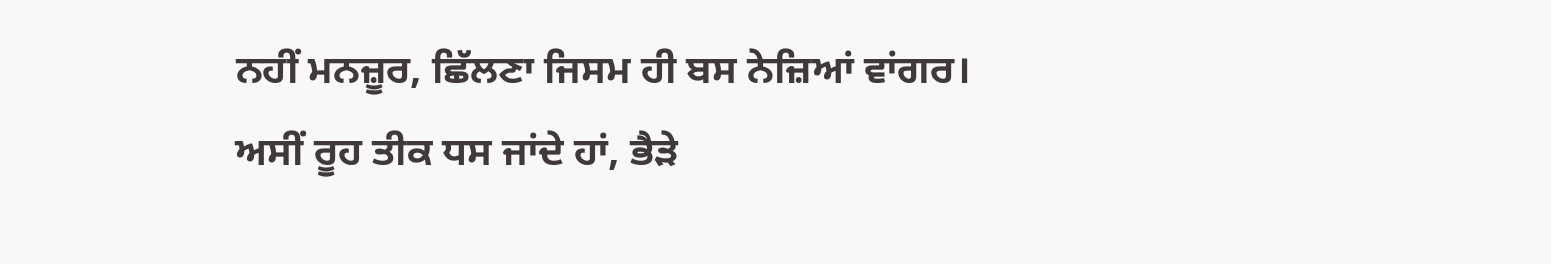ਨਹੀਂ ਮਨਜ਼ੂਰ, ਛਿੱਲਣਾ ਜਿਸਮ ਹੀ ਬਸ ਨੇਜ਼ਿਆਂ ਵਾਂਗਰ।
ਅਸੀਂ ਰੂਹ ਤੀਕ ਧਸ ਜਾਂਦੇ ਹਾਂ, ਭੈੜੇ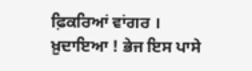ਫ਼ਿਕਰਿਆਂ ਵਾਂਗਰ ।
ਖ਼ੁਦਾਇਆ ! ਭੇਜ ਇਸ ਪਾਸੇ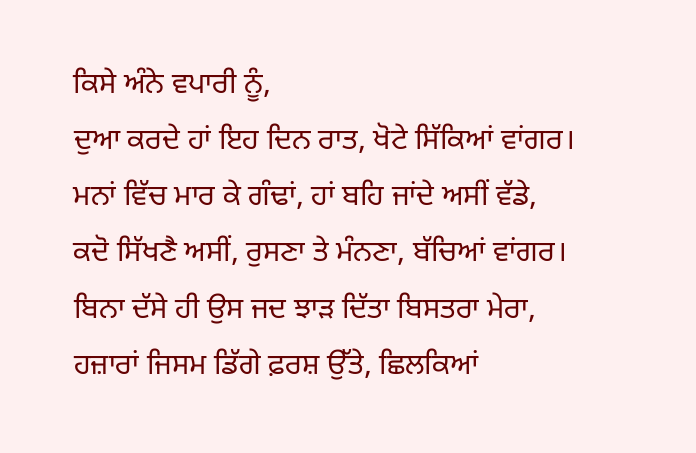ਕਿਸੇ ਅੰਨੇ ਵਪਾਰੀ ਨੂੰ,
ਦੁਆ ਕਰਦੇ ਹਾਂ ਇਹ ਦਿਨ ਰਾਤ, ਖੋਟੇ ਸਿੱਕਿਆਂ ਵਾਂਗਰ।
ਮਨਾਂ ਵਿੱਚ ਮਾਰ ਕੇ ਗੰਢਾਂ, ਹਾਂ ਬਹਿ ਜਾਂਦੇ ਅਸੀਂ ਵੱਡੇ,
ਕਦੋ ਸਿੱਖਣੈ ਅਸੀਂ, ਰੁਸਣਾ ਤੇ ਮੰਨਣਾ, ਬੱਚਿਆਂ ਵਾਂਗਰ।
ਬਿਨਾ ਦੱਸੇ ਹੀ ਉਸ ਜਦ ਝਾੜ ਦਿੱਤਾ ਬਿਸਤਰਾ ਮੇਰਾ,
ਹਜ਼ਾਰਾਂ ਜਿਸਮ ਡਿੱਗੇ ਫ਼ਰਸ਼ ਉੱਤੇ, ਛਿਲਕਿਆਂ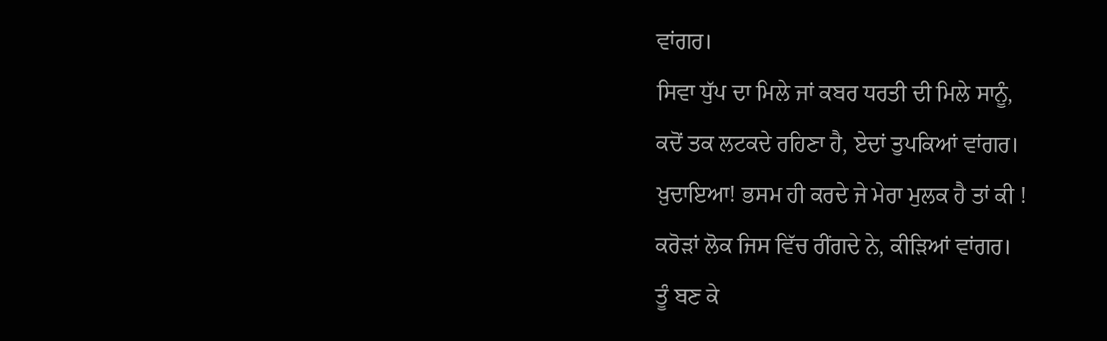ਵਾਂਗਰ।
ਸਿਵਾ ਧੁੱਪ ਦਾ ਮਿਲੇ ਜਾਂ ਕਬਰ ਧਰਤੀ ਦੀ ਮਿਲੇ ਸਾਨੂੰ,
ਕਦੋਂ ਤਕ ਲਟਕਦੇ ਰਹਿਣਾ ਹੈ, ਏਦਾਂ ਤੁਪਕਿਆਂ ਵਾਂਗਰ।
ਖ਼ੁਦਾਇਆ! ਭਸਮ ਹੀ ਕਰਦੇ ਜੇ ਮੇਰਾ ਮੁਲਕ ਹੈ ਤਾਂ ਕੀ !
ਕਰੋੜਾਂ ਲੋਕ ਜਿਸ ਵਿੱਚ ਰੀਂਗਦੇ ਨੇ, ਕੀੜਿਆਂ ਵਾਂਗਰ।
ਤੂੰ ਬਣ ਕੇ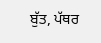ਬੁੱਤ, ਪੱਥਰ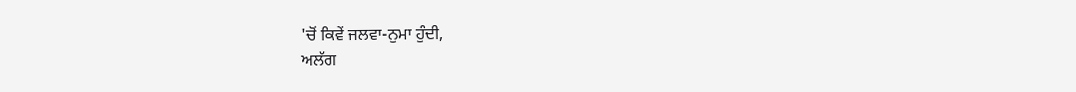'ਚੋਂ ਕਿਵੇਂ ਜਲਵਾ-ਨੁਮਾ ਹੁੰਦੀ,
ਅਲੱਗ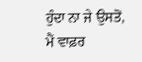ਹੁੰਦਾ ਨਾ ਜੇ ਉਸਤੋਂ, ਮੈਂ ਵਾਫ਼ਰ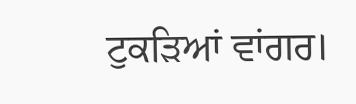ਟੁਕੜਿਆਂ ਵਾਂਗਰ।